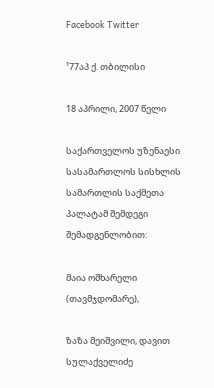Facebook Twitter

¹77აპ ქ. თბილისი

18 აპრილი, 2007 წელი

საქართველოს უზენაესი სასამართლოს სისხლის სამართლის საქმეთა პალატამ შემდეგი შემადგენლობით:

მაია ოშხარელი (თავმჯდომარე),

ზაზა მეიშვილი, დავით სულაქველიძე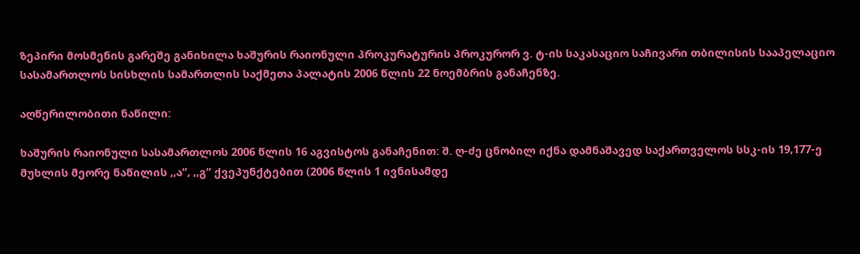ზეპირი მოსმენის გარეშე განიხილა ხაშურის რაიონული პროკურატურის პროკურორ ვ. ტ-ის საკასაციო საჩივარი თბილისის სააპელაციო სასამართლოს სისხლის სამართლის საქმეთა პალატის 2006 წლის 22 ნოემბრის განაჩენზე.

აღწერილობითი ნაწილი:

ხაშურის რაიონული სასამართლოს 2006 წლის 16 აგვისტოს განაჩენით: შ. ღ-ძე ცნობილ იქნა დამნაშავედ საქართველოს სსკ-ის 19,177-ე მუხლის მეორე ნაწილის ,,ა”, ,,გ” ქვეპუნქტებით (2006 წლის 1 ივნისამდე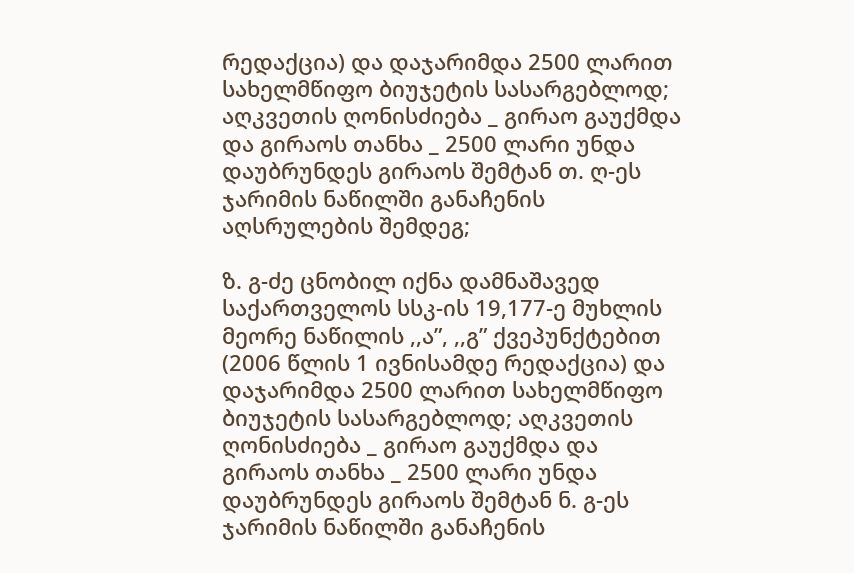რედაქცია) და დაჯარიმდა 2500 ლარით სახელმწიფო ბიუჯეტის სასარგებლოდ; აღკვეთის ღონისძიება _ გირაო გაუქმდა და გირაოს თანხა _ 2500 ლარი უნდა დაუბრუნდეს გირაოს შემტან თ. ღ-ეს ჯარიმის ნაწილში განაჩენის აღსრულების შემდეგ;

ზ. გ-ძე ცნობილ იქნა დამნაშავედ საქართველოს სსკ-ის 19,177-ე მუხლის მეორე ნაწილის ,,ა”, ,,გ” ქვეპუნქტებით (2006 წლის 1 ივნისამდე რედაქცია) და დაჯარიმდა 2500 ლარით სახელმწიფო ბიუჯეტის სასარგებლოდ; აღკვეთის ღონისძიება _ გირაო გაუქმდა და გირაოს თანხა _ 2500 ლარი უნდა დაუბრუნდეს გირაოს შემტან ნ. გ-ეს ჯარიმის ნაწილში განაჩენის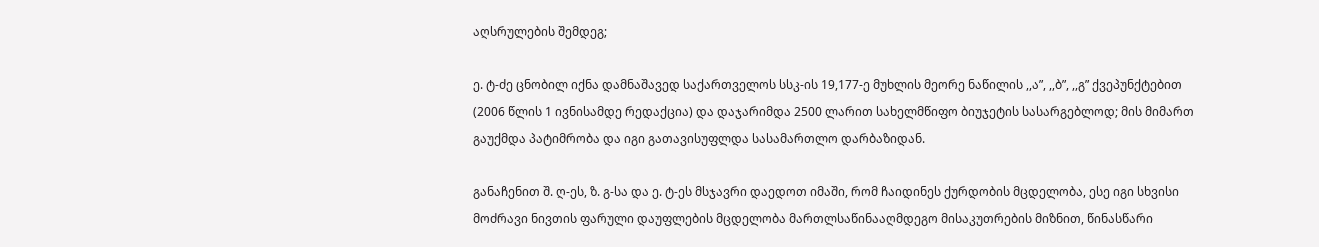აღსრულების შემდეგ;

ე. ტ-ძე ცნობილ იქნა დამნაშავედ საქართველოს სსკ-ის 19,177-ე მუხლის მეორე ნაწილის ,,ა”, ,,ბ”, ,,გ” ქვეპუნქტებით (2006 წლის 1 ივნისამდე რედაქცია) და დაჯარიმდა 2500 ლარით სახელმწიფო ბიუჯეტის სასარგებლოდ; მის მიმართ გაუქმდა პატიმრობა და იგი გათავისუფლდა სასამართლო დარბაზიდან.

განაჩენით შ. ღ-ეს, ზ. გ-სა და ე. ტ-ეს მსჯავრი დაედოთ იმაში, რომ ჩაიდინეს ქურდობის მცდელობა, ესე იგი სხვისი მოძრავი ნივთის ფარული დაუფლების მცდელობა მართლსაწინააღმდეგო მისაკუთრების მიზნით, წინასწარი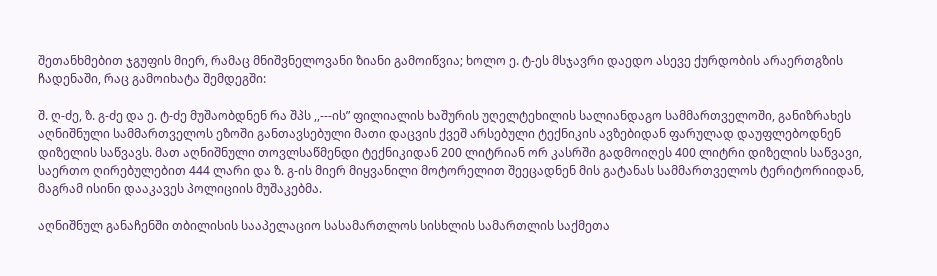შეთანხმებით ჯგუფის მიერ, რამაც მნიშვნელოვანი ზიანი გამოიწვია; ხოლო ე. ტ-ეს მსჯავრი დაედო ასევე ქურდობის არაერთგზის ჩადენაში, რაც გამოიხატა შემდეგში:

შ. ღ-ძე, ზ. გ-ძე და ე. ტ-ძე მუშაობდნენ რა შპს ,,---ის” ფილიალის ხაშურის უღელტეხილის სალიანდაგო სამმართველოში, განიზრახეს აღნიშნული სამმართველოს ეზოში განთავსებული მათი დაცვის ქვეშ არსებული ტექნიკის ავზებიდან ფარულად დაუფლებოდნენ დიზელის საწვავს. მათ აღნიშნული თოვლსაწმენდი ტექნიკიდან 200 ლიტრიან ორ კასრში გადმოიღეს 400 ლიტრი დიზელის საწვავი, საერთო ღირებულებით 444 ლარი და ზ. გ-ის მიერ მიყვანილი მოტორელით შეეცადნენ მის გატანას სამმართველოს ტერიტორიიდან, მაგრამ ისინი დააკავეს პოლიციის მუშაკებმა.

აღნიშნულ განაჩენში თბილისის სააპელაციო სასამართლოს სისხლის სამართლის საქმეთა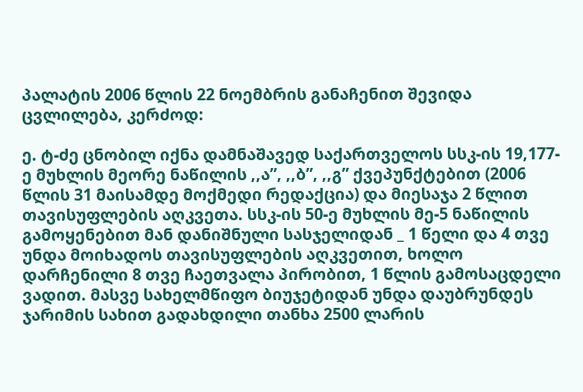პალატის 2006 წლის 22 ნოემბრის განაჩენით შევიდა ცვლილება, კერძოდ:

ე. ტ-ძე ცნობილ იქნა დამნაშავედ საქართველოს სსკ-ის 19,177-ე მუხლის მეორე ნაწილის ,,ა”, ,,ბ”, ,,გ” ქვეპუნქტებით (2006 წლის 31 მაისამდე მოქმედი რედაქცია) და მიესაჯა 2 წლით თავისუფლების აღკვეთა. სსკ-ის 50-ე მუხლის მე-5 ნაწილის გამოყენებით მან დანიშნული სასჯელიდან _ 1 წელი და 4 თვე უნდა მოიხადოს თავისუფლების აღკვეთით, ხოლო დარჩენილი 8 თვე ჩაეთვალა პირობით, 1 წლის გამოსაცდელი ვადით. მასვე სახელმწიფო ბიუჯეტიდან უნდა დაუბრუნდეს ჯარიმის სახით გადახდილი თანხა 2500 ლარის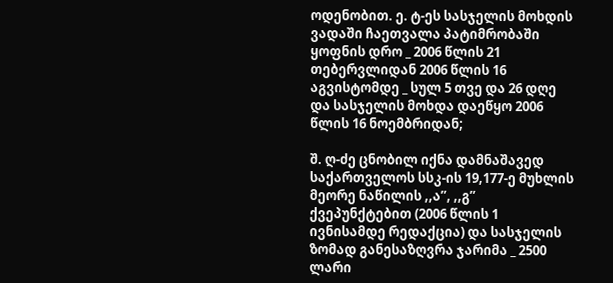ოდენობით. ე. ტ-ეს სასჯელის მოხდის ვადაში ჩაეთვალა პატიმრობაში ყოფნის დრო _ 2006 წლის 21 თებერვლიდან 2006 წლის 16 აგვისტომდე _ სულ 5 თვე და 26 დღე და სასჯელის მოხდა დაეწყო 2006 წლის 16 ნოემბრიდან;

შ. ღ-ძე ცნობილ იქნა დამნაშავედ საქართველოს სსკ-ის 19,177-ე მუხლის მეორე ნაწილის ,,ა”, ,,გ” ქვეპუნქტებით (2006 წლის 1 ივნისამდე რედაქცია) და სასჯელის ზომად განესაზღვრა ჯარიმა _ 2500 ლარი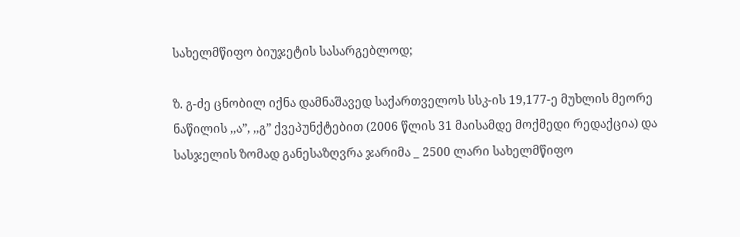სახელმწიფო ბიუჯეტის სასარგებლოდ;

ზ. გ-ძე ცნობილ იქნა დამნაშავედ საქართველოს სსკ-ის 19,177-ე მუხლის მეორე ნაწილის ,,ა”, ,,გ” ქვეპუნქტებით (2006 წლის 31 მაისამდე მოქმედი რედაქცია) და სასჯელის ზომად განესაზღვრა ჯარიმა _ 2500 ლარი სახელმწიფო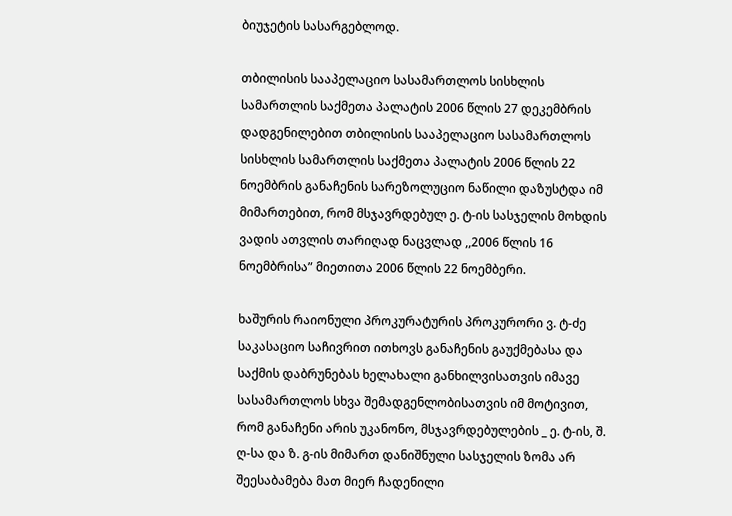ბიუჯეტის სასარგებლოდ.

თბილისის სააპელაციო სასამართლოს სისხლის სამართლის საქმეთა პალატის 2006 წლის 27 დეკემბრის დადგენილებით თბილისის სააპელაციო სასამართლოს სისხლის სამართლის საქმეთა პალატის 2006 წლის 22 ნოემბრის განაჩენის სარეზოლუციო ნაწილი დაზუსტდა იმ მიმართებით, რომ მსჯავრდებულ ე. ტ-ის სასჯელის მოხდის ვადის ათვლის თარიღად ნაცვლად ,,2006 წლის 16 ნოემბრისა” მიეთითა 2006 წლის 22 ნოემბერი.

ხაშურის რაიონული პროკურატურის პროკურორი ვ. ტ-ძე საკასაციო საჩივრით ითხოვს განაჩენის გაუქმებასა და საქმის დაბრუნებას ხელახალი განხილვისათვის იმავე სასამართლოს სხვა შემადგენლობისათვის იმ მოტივით, რომ განაჩენი არის უკანონო, მსჯავრდებულების _ ე. ტ-ის, შ. ღ-სა და ზ. გ-ის მიმართ დანიშნული სასჯელის ზომა არ შეესაბამება მათ მიერ ჩადენილი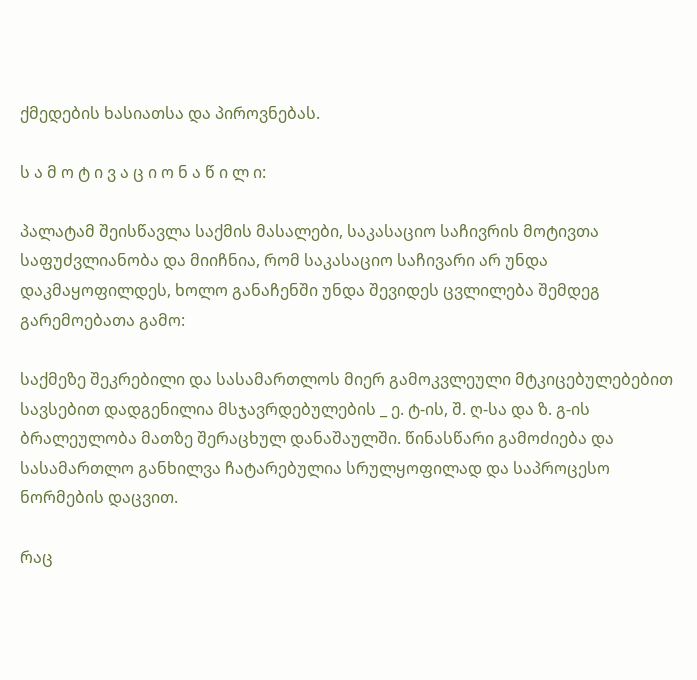ქმედების ხასიათსა და პიროვნებას.

ს ა მ ო ტ ი ვ ა ც ი ო ნ ა წ ი ლ ი:

პალატამ შეისწავლა საქმის მასალები, საკასაციო საჩივრის მოტივთა საფუძვლიანობა და მიიჩნია, რომ საკასაციო საჩივარი არ უნდა დაკმაყოფილდეს, ხოლო განაჩენში უნდა შევიდეს ცვლილება შემდეგ გარემოებათა გამო:

საქმეზე შეკრებილი და სასამართლოს მიერ გამოკვლეული მტკიცებულებებით სავსებით დადგენილია მსჯავრდებულების _ ე. ტ-ის, შ. ღ-სა და ზ. გ-ის ბრალეულობა მათზე შერაცხულ დანაშაულში. წინასწარი გამოძიება და სასამართლო განხილვა ჩატარებულია სრულყოფილად და საპროცესო ნორმების დაცვით.

რაც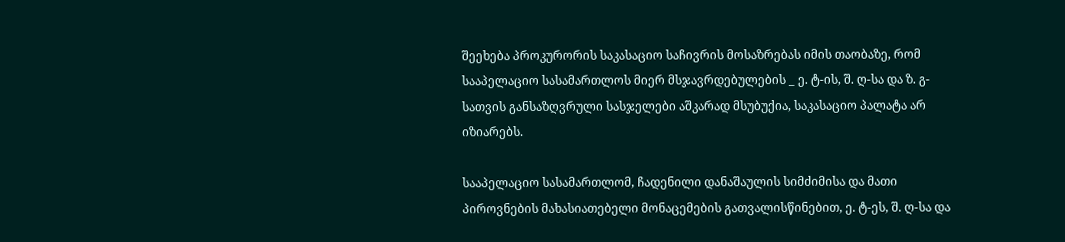შეეხება პროკურორის საკასაციო საჩივრის მოსაზრებას იმის თაობაზე, რომ სააპელაციო სასამართლოს მიერ მსჯავრდებულების _ ე. ტ-ის, შ. ღ-სა და ზ. გ-სათვის განსაზღვრული სასჯელები აშკარად მსუბუქია, საკასაციო პალატა არ იზიარებს.

სააპელაციო სასამართლომ, ჩადენილი დანაშაულის სიმძიმისა და მათი პიროვნების მახასიათებელი მონაცემების გათვალისწინებით, ე. ტ-ეს, შ. ღ-სა და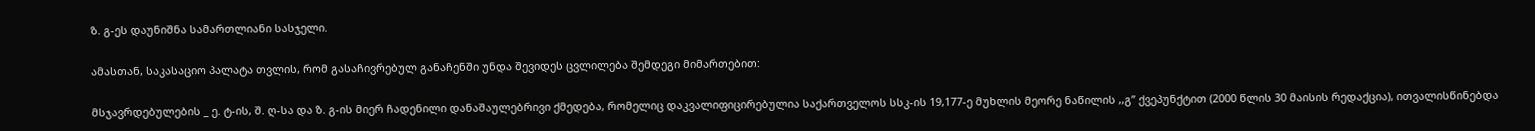ზ. გ-ეს დაუნიშნა სამართლიანი სასჯელი.

ამასთან, საკასაციო პალატა თვლის, რომ გასაჩივრებულ განაჩენში უნდა შევიდეს ცვლილება შემდეგი მიმართებით:

მსჯავრდებულების _ ე. ტ-ის, შ. ღ-სა და ზ. გ-ის მიერ ჩადენილი დანაშაულებრივი ქმედება, რომელიც დაკვალიფიცირებულია საქართველოს სსკ-ის 19,177-ე მუხლის მეორე ნაწილის ,,გ” ქვეპუნქტით (2000 წლის 30 მაისის რედაქცია), ითვალისწინებდა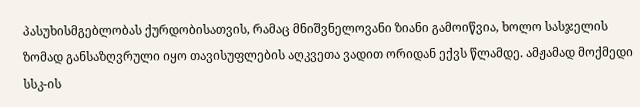პასუხისმგებლობას ქურდობისათვის, რამაც მნიშვნელოვანი ზიანი გამოიწვია, ხოლო სასჯელის ზომად განსაზღვრული იყო თავისუფლების აღკვეთა ვადით ორიდან ექვს წლამდე. ამჟამად მოქმედი სსკ-ის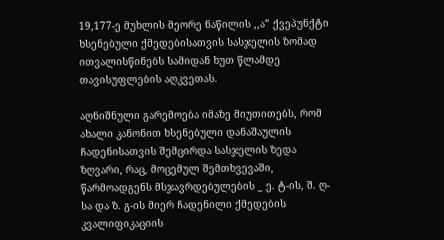19,177-ე მუხლის მეორე ნაწილის ,,ა” ქვეპუნქტი ხსენებული ქმედებისათვის სასჯელის ზომად ითვალისწინებს სამიდან ხუთ წლამდე თავისუფლების აღკვეთას.

აღნიშნული გარემოება იმაზე მიუთითებს, რომ ახალი კანონით ხსენებული დანაშაულის ჩადენისათვის შემცირდა სასჯელის ზედა ზღვარი, რაც, მოცემულ შემთხვევაში, წარმოადგენს მსჯავრდებულების _ ე. ტ-ის, შ. ღ-სა და ზ. გ-ის მიერ ჩადენილი ქმედების კვალიფიკაციის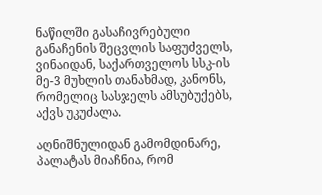ნაწილში გასაჩივრებული განაჩენის შეცვლის საფუძველს, ვინაიდან, საქართველოს სსკ-ის მე-3 მუხლის თანახმად, კანონს, რომელიც სასჯელს ამსუბუქებს, აქვს უკუძალა.

აღნიშნულიდან გამომდინარე, პალატას მიაჩნია, რომ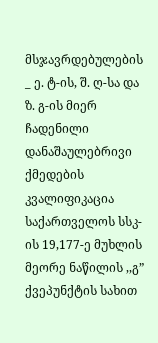მსჯავრდებულების _ ე. ტ-ის, შ. ღ-სა და ზ. გ-ის მიერ ჩადენილი დანაშაულებრივი ქმედების კვალიფიკაცია საქართველოს სსკ-ის 19,177-ე მუხლის მეორე ნაწილის ,,გ” ქვეპუნქტის სახით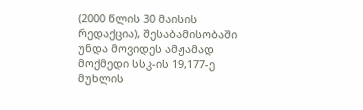(2000 წლის 30 მაისის რედაქცია), შესაბამისობაში უნდა მოვიდეს ამჟამად მოქმედი სსკ-ის 19,177-ე მუხლის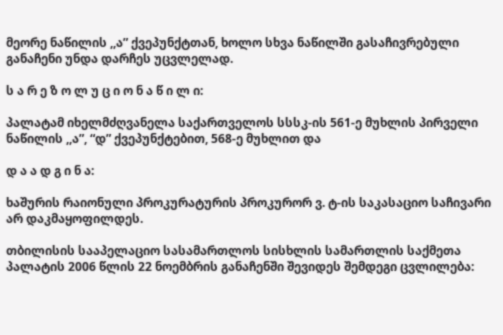მეორე ნაწილის ,,ა” ქვეპუნქტთან, ხოლო სხვა ნაწილში გასაჩივრებული განაჩენი უნდა დარჩეს უცვლელად.

ს ა რ ე ზ ო ლ უ ც ი ო ნ ა წ ი ლ ი:

პალატამ იხელმძღვანელა საქართველოს სსსკ-ის 561-ე მუხლის პირველი ნაწილის ,,ა”, “დ” ქვეპუნქტებით, 568-ე მუხლით და

დ ა ა დ გ ი ნ ა:

ხაშურის რაიონული პროკურატურის პროკურორ ვ. ტ-ის საკასაციო საჩივარი არ დაკმაყოფილდეს.

თბილისის სააპელაციო სასამართლოს სისხლის სამართლის საქმეთა პალატის 2006 წლის 22 ნოემბრის განაჩენში შევიდეს შემდეგი ცვლილება: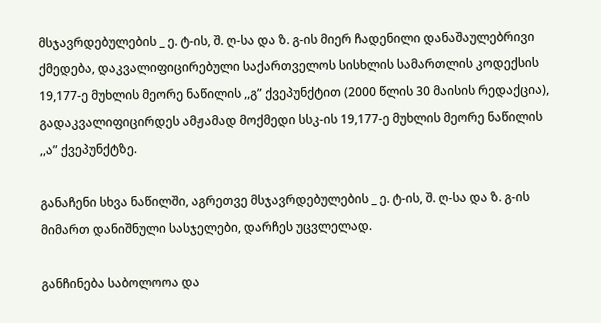მსჯავრდებულების _ ე. ტ-ის, შ. ღ-სა და ზ. გ-ის მიერ ჩადენილი დანაშაულებრივი ქმედება, დაკვალიფიცირებული საქართველოს სისხლის სამართლის კოდექსის 19,177-ე მუხლის მეორე ნაწილის ,,გ” ქვეპუნქტით (2000 წლის 30 მაისის რედაქცია), გადაკვალიფიცირდეს ამჟამად მოქმედი სსკ-ის 19,177-ე მუხლის მეორე ნაწილის ,,ა” ქვეპუნქტზე.

განაჩენი სხვა ნაწილში, აგრეთვე მსჯავრდებულების _ ე. ტ-ის, შ. ღ-სა და ზ. გ-ის მიმართ დანიშნული სასჯელები, დარჩეს უცვლელად.

განჩინება საბოლოოა და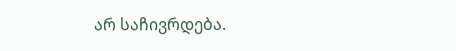არ საჩივრდება.